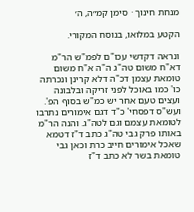מנחת חינוך · סימן קמ״ה, ה׳

הקטע במלואו, בנוסח המקורי.

ונראה דקדשי עכו"ם לפמ"ש הר"מ דא"ח משום טה"ג ה"ה א"ח משום טומאת עצמן דכ"ה דלא קרינן ונכרתה כו' כמו באוכל לפני זריקה ובלבונה ועצים טעם אחר יש כמ"ש בסוף הפ'. ועש"ס דפסחי' כ"ד דגם אימורים נתרבו לטומאת עצמם וגם לטה"ג. והנה הר"מ באותו פרק גבי טה"ג כתב ד"ז דטמא שאכל אימורים חייב כרת וכאן גבי טומאת בשר לא כתב ד"ז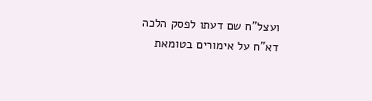ועצל"ח שם דעתו לפסק הלכה דא"ח על אימורים בטומאת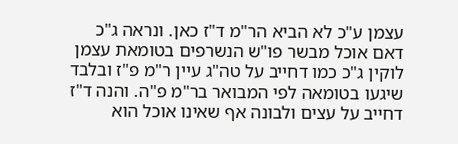עצמן ע"כ לא הביא הר"מ ד"ז כאן. ונראה ג"כ דאם אוכל מבשר פו"ש הנשרפים בטומאת עצמן לוקין ג"כ כמו דחייב על טה"ג עיין ר"מ פ"ז ובלבד שיגעו בטומאה לפי המבואר בר"מ פ"ה. והנה ד"ז דחייב על עצים ולבונה אף שאינו אוכל הוא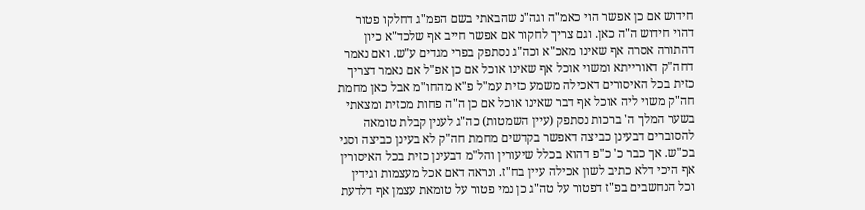חידוש אם כן אפשר הוי כאמ"ה וגה"נ שהבאתי בשם הפמ"ג דחלקו פטור דהוי חידוש ה"ה כאן. וגם צריך לחקור אם אפשר חייב אף שלכד"א כיון דהתורה אסרה אף שאינו מאכ"א וכה"ג נסתפק בפרי מגדים ע"ש. ואם נאמר דחה"ק דאורייתא ומשוי אוכל אף שאינו אוכל אם כן אפ"ל אם נאמר דצריך כזית בכל האיסורים דאכילה משמע כזית עמ"ל פ"א מהחו"מ אבל כאן מחמת חה"ק משוי ליה אוכל אף דבר שאינו אוכל אם כן ה"ה פחות מכזית ומצאתי בשער המלך ה' ברכות נסתפק (עיין השמטות) כה"ג לענין קבלת טומאה להסוברים דבעינן כביצה דאפשר בקדשים מחמת חה"ק לא בעינן כביצה וסגי בכ"ש. אך כבר כ' כ"פ דהוא בכלל שיעורין והל"מ דבעינן כזית בכל האיסורין אף היכי דלא כתיב לשון אכילה עיין בח"ז. ונראה דאם אכל מעצמות וגידין וכל הנחשבים בפ"ז דפטור על טה"ג כן נמי פטור על טומאת עצמן אף דלדעת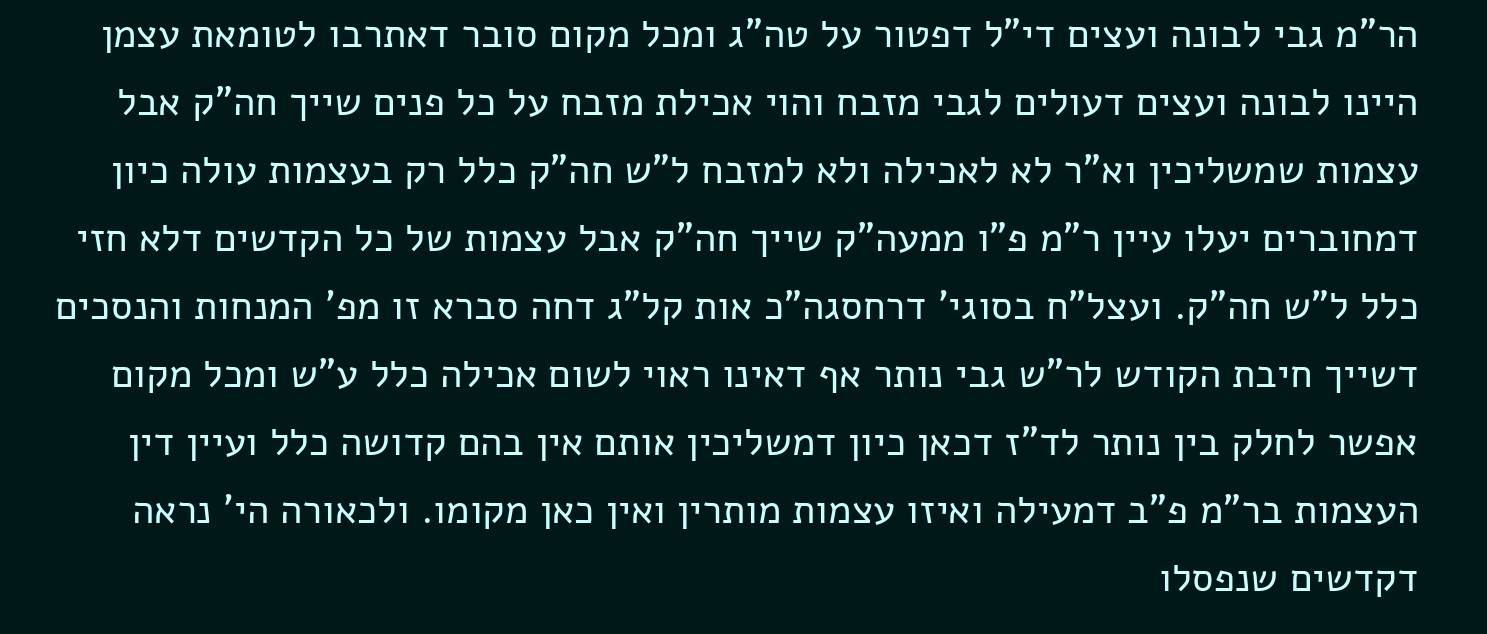הר"מ גבי לבונה ועצים די"ל דפטור על טה"ג ומכל מקום סובר דאתרבו לטומאת עצמן היינו לבונה ועצים דעולים לגבי מזבח והוי אכילת מזבח על כל פנים שייך חה"ק אבל עצמות שמשליכין וא"ר לא לאכילה ולא למזבח ל"ש חה"ק כלל רק בעצמות עולה כיון דמחוברים יעלו עיין ר"מ פ"ו ממעה"ק שייך חה"ק אבל עצמות של כל הקדשים דלא חזי כלל ל"ש חה"ק. ועצל"ח בסוגי' דרחסגה"כ אות קל"ג דחה סברא זו מפ' המנחות והנסכים דשייך חיבת הקודש לר"ש גבי נותר אף דאינו ראוי לשום אכילה כלל ע"ש ומכל מקום אפשר לחלק בין נותר לד"ז דכאן כיון דמשליכין אותם אין בהם קדושה כלל ועיין דין העצמות בר"מ פ"ב דמעילה ואיזו עצמות מותרין ואין כאן מקומו. ולכאורה הי' נראה דקדשים שנפסלו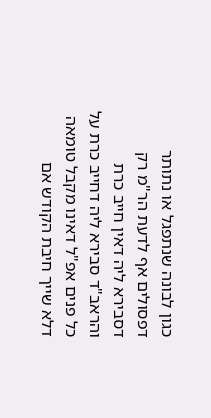כגון לבונה שנתפגל או נתותר דפסולים אף לדעת הר"מ רק דסבירא ליה דאין חייב כרת והראב"ד סבירא ליה דחייב כרת על כל פנים אפ"ל דאינו מקבל טומאה דלא שייך חיבת הקודש אם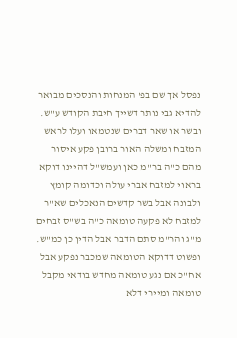נפסל אך שם בפ' המנחות והנסכים מבואר להדיא גבי נותר דשייך חיבת הקודש ע"ש. ובשר או שאר דברים שנטמאו ועלו לראש המזבח ומשלה האור ברובן פקע איסור מהם כ"ה בר"מ כאן ועמש"ל דהיינו דוקא בראוי למזבח אברי עולה וכדומה קומץ ולבונה אבל בשר קדשים הנאכלים שא"ר למזבח לא פקעה טומאה כ"ה בש"ס זבחים מ"ג והר"מ סתם הדבר אבל הדין כן כמ"ש. ופשוט דדוקא הטומאה שמכבר נפקע אבל אח"כ אם נגע טומאה מחדש בודאי מקבל טומאה ומיירי דלא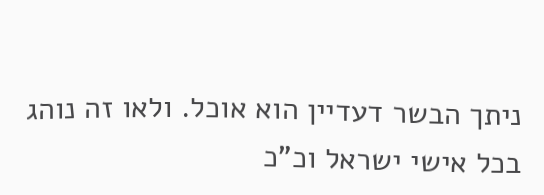ניתך הבשר דעדיין הוא אוכל. ולאו זה נוהג בכל אישי ישראל וכ"כ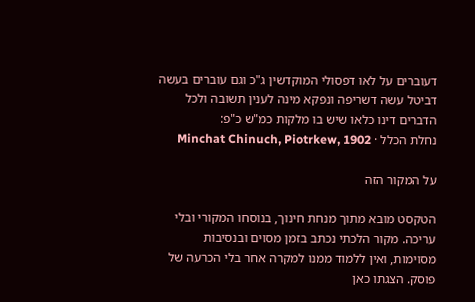דעוברים על לאו דפסולי המוקדשין ג"כ וגם עוברים בעשה דביטל עשה דשריפה ונפקא מינה לענין תשובה ולכל הדברים דינו כלאו שיש בו מלקות כמ"ש כ"פ:
נחלת הכלל · Minchat Chinuch, Piotrkew, 1902

על המקור הזה

הטקסט מובא מתוך מנחת חינוך, בנוסחו המקורי ובלי עריכה. מקור הלכתי נכתב בזמן מסוים ובנסיבות מסוימות, ואין ללמוד ממנו למקרה אחר בלי הכרעה של פוסק. הצגתו כאן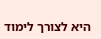היא לצורך לימוד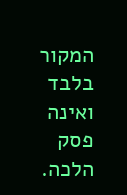המקור בלבד ואינה פסק הלכה.